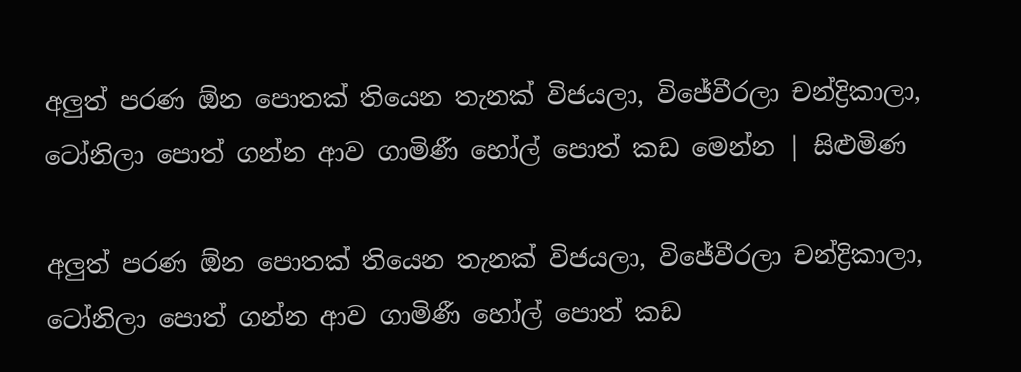අලුත් පරණ ඕන පොතක් තියෙන තැනක් විජයලා, විජේවීරලා චන්ද්‍රිකාලා, ටෝනිලා පොත් ගන්න ආව ගාමිණී හෝල් පොත් කඩ මෙන්න | සිළුමිණ

අලුත් පරණ ඕන පොතක් තියෙන තැනක් විජයලා, විජේවීරලා චන්ද්‍රිකාලා, ටෝනිලා පොත් ගන්න ආව ගාමිණී හෝල් පොත් කඩ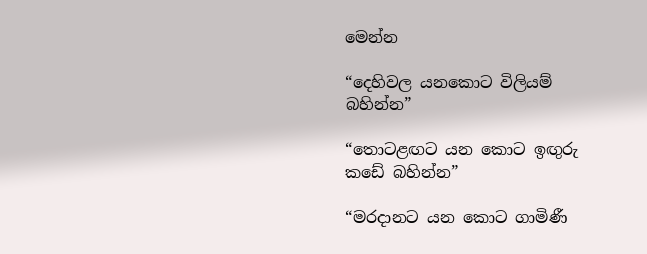මෙන්න

“දෙහිවල යනකොට විලියම් බහින්න”

“තොටළඟට යන කොට ඉඟුරු කඩේ බහින්න”

“මරදානට යන කොට ගාමිණී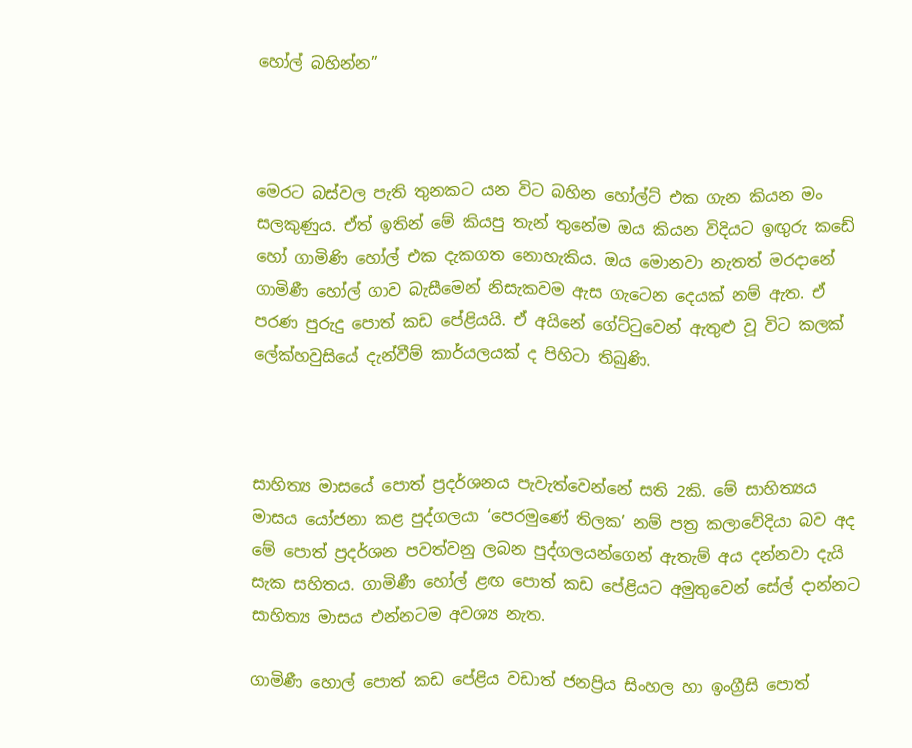හෝල් බහින්න”



මෙරට බස්වල පැති තුනකට යන විට බහින හෝල්ට් එක ගැන කියන මං සලකුණුය. ඒත් ඉතින් මේ කියපු තැන් තුනේම ඔය කියන විදියට ඉඟුරු කඩේ හෝ ගාමිණි හෝල් එක දැකගත නොහැකිය. ඔය මොනවා නැතත් මරදානේ ගාමිණී හෝල් ගාව බැසීමෙන් නිසැකවම ඇස ගැටෙන දෙයක් නම් ඇත. ඒ පරණ පුරුදු පොත් කඩ පේළියයි. ඒ අයිනේ ගේට්ටුවෙන් ඇතුළු වූ විට කලක් ලේක්හවුසියේ දැන්වීම් කාර්යලයක් ද පිහිටා තිබුණි.



සාහිත්‍ය මාසයේ පොත් ප්‍රදර්ශනය පැවැත්වෙන්නේ සති 2කි. මේ සාහිත්‍යය මාසය යෝජනා කළ පුද්ගලයා ‘පෙරමුණේ තිලක’ නම් පත්‍ර කලාවේදියා බව අද මේ පොත් ප්‍රදර්ශන පවත්වනු ලබන පුද්ගලයන්ගෙන් ඇතැම් අය දන්නවා දැයි සැක සහිතය. ගාමිණී හෝල් ළඟ පොත් කඩ පේළියට අමුතුවෙන් සේල් දාන්නට සාහිත්‍ය මාසය එන්නටම අවශ්‍ය නැත.

ගාමිණී හොල් පොත් කඩ පේළිය වඩාත් ජනප්‍රිය සිංහල හා ඉංග්‍රීසි පොත්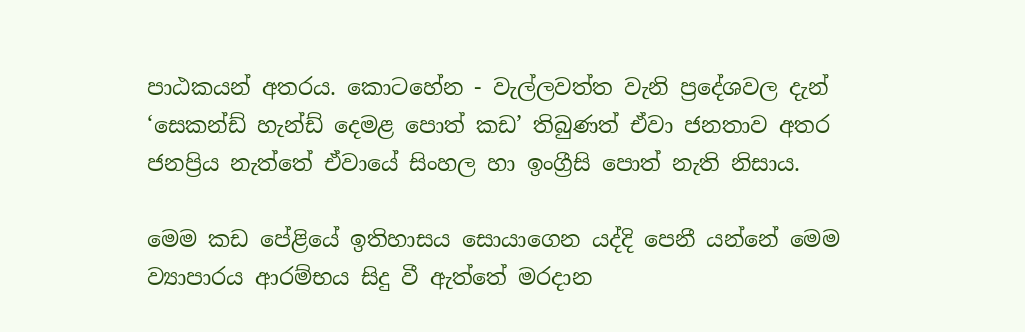පාඨකයන් අතරය. කොටහේන - වැල්ලවත්ත වැනි ප්‍රදේශවල දැන් ‘සෙකන්ඩ් හැන්ඩ් දෙමළ පොත් කඩ’ තිබුණත් ඒවා ජනතාව අතර ජනප්‍රිය නැත්තේ ඒවායේ සිංහල හා ඉංග්‍රීසි පොත් නැති නිසාය.

මෙම කඩ පේළියේ ඉතිහාසය සොයාගෙන යද්දි පෙනී යන්නේ මෙම ව්‍යාපාරය ආරම්භය සිදු වී ඇත්තේ මරදාන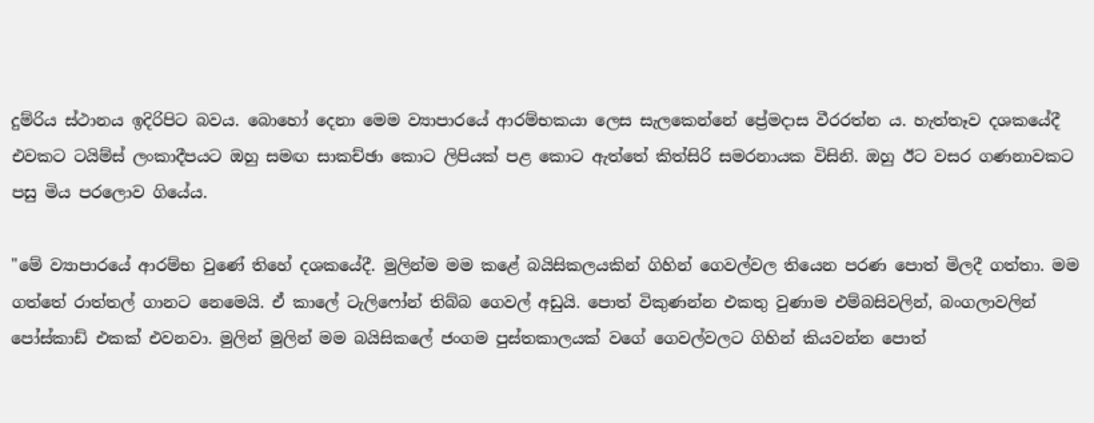දුම්රිය ස්ථානය ඉදිරිපිට බවය. බොහෝ දෙනා මෙම ව්‍යාපාරයේ ආරම්භකයා ලෙස සැලකෙන්නේ ප්‍රේමදාස වීරරත්න ය. හැත්තෑව දශකයේදී එවකට ටයිම්ස් ලංකාදීපයට ඔහු සමඟ සාකච්ඡා කොට ලිපියක් පළ කොට ඇත්තේ කිත්සිරි සමරනායක විසිනි. ඔහු ඊට වසර ගණනාවකට පසු මිය පරලොව ගියේය.

"මේ ව්‍යාපාරයේ ආරම්භ වුණේ තිහේ දශකයේදී. මුලින්ම මම කළේ බයිසිකලයකින් ගිහින් ගෙවල්වල තියෙන පරණ පොත් මිලදී ගත්තා. මම ගත්තේ රාත්තල් ගානට නෙමෙයි. ඒ කාලේ ටැලිෆෝන් තිබ්බ ගෙවල් අඩුයි. පොත් විකුණන්න එකතු වුණාම එම්බසිවලින්, බංගලාවලින් පෝස්කාඩ් එකක් එවනවා. මුලින් මුලින් මම බයිසිකලේ ජංගම පුස්තකාලයක් වගේ ගෙවල්වලට ගිහින් කියවන්න පොත්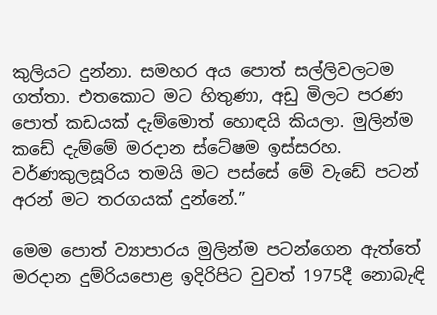කුලියට දුන්නා. සමහර අය පොත් සල්ලිවලටම ගත්තා. එතකොට මට හිතුණා, අඩු මිලට පරණ පොත් කඩයක් දැම්මොත් හොඳයි කියලා. මුලින්ම කඩේ දැම්මේ මරදාන ස්ටේෂම ඉස්සරහ. වර්ණකුලසූරිය තමයි මට පස්සේ මේ වැඩේ පටන් අරන් මට තරගයක් දුන්නේ.”

මෙම පොත් ව්‍යාපාරය මුලින්ම පටන්ගෙන ඇත්තේ මරදාන දුම්රියපොළ ඉදිරිපිට වුවත් 1975දී නොබැඳි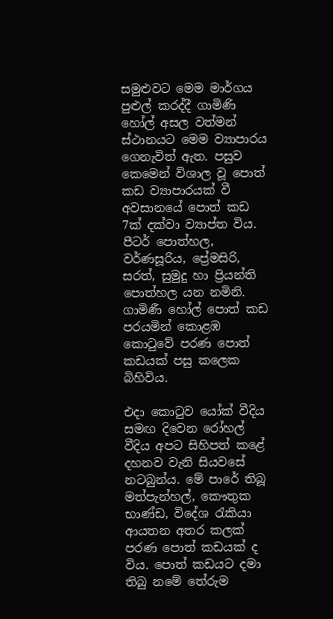සමුළුවට මෙම මාර්ගය පුළුල් කරද්දී ගාමිණි හෝල් අසල වත්මන් ස්ථානයට මෙම ව්‍යාපාරය ගෙනැවිත් ඇත. පසුව කෙමෙන් විශාල වූ පොත් කඩ ව්‍යාපාරයක් වී අවසානයේ පොත් කඩ 7ක් දක්වා ව්‍යාප්ත විය. පීටර් පොත්හල, වර්ණසූරිය, ප්‍රේමසිරි, සරත්, සුමුදු හා ප්‍රියන්ති පොත්හල යන නමිනි. ගාමිණී හෝල් පොත් කඩ පරයමින් කොළඹ කොටුවේ පරණ පොත් කඩයක් පසු කලෙක බිහිවිය.

එදා කොටුව යෝක් වීදිය සමඟ දිවෙන රෝහල් වීදිය අපට සිහිපත් කළේ දහනව වැනි සියවසේ නටබුන්ය. මේ පාරේ තිබූ මත්පැන්හල්, කෞතුක භාණ්ඩ, විදේශ රැකියා ආයතන අතර කලක් පරණ පොත් කඩයක් ද විය. පොත් කඩයට දමා තිබු නමේ තේරුම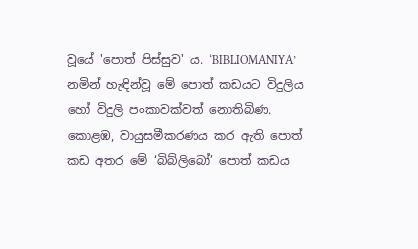වූයේ 'පොත් පිස්සුව' ය. ‘BIBLIOMANIYA’ නමින් හැඳින්වූ මේ පොත් කඩයට විදුලිය හෝ විදුලි පංකාවක්වත් නොතිබිණ. කොළඹ, වායුසමීකරණය කර ඇති පොත් කඩ අතර මේ ‘බිබ්ලිබෝ’ පොත් කඩය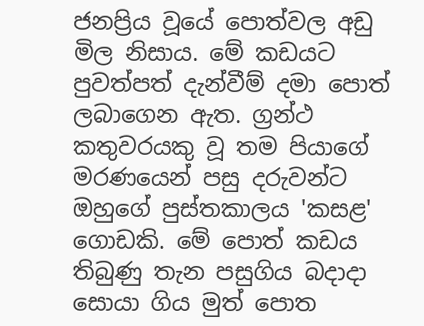ජනප්‍රිය වූයේ පොත්වල අඩු මිල නිසාය. මේ කඩයට පුවත්පත් දැන්වීම් දමා පොත් ලබාගෙන ඇත. ග්‍රන්ථ කතුවරයකු වූ තම පියාගේ මරණයෙන් පසු දරුවන්ට ඔහුගේ පුස්තකාලය 'කසළ' ගොඩකි. මේ පොත් කඩය තිබුණු තැන පසුගිය බදාදා සොයා ගිය මුත් පොත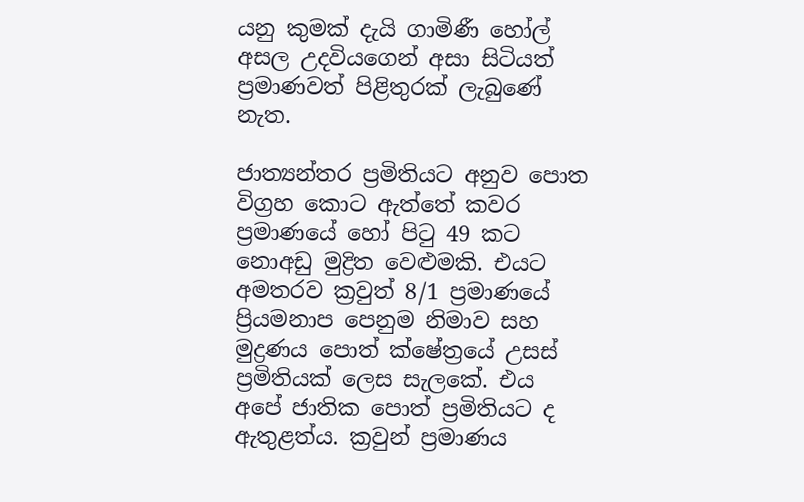යනු කුමක් දැයි ගාමිණී හෝල් අසල උදවියගෙන් අසා සිටියත් ප්‍රමාණවත් පිළිතුරක් ලැබුණේ නැත.

ජාත්‍යන්තර ප්‍රමිතියට අනුව පොත විග්‍රහ කොට ඇත්තේ කවර ප්‍රමාණයේ හෝ පිටු 49 කට නොඅඩු මුද්‍රිත වෙළුමකි. එයට අමතරව ක්‍රවුත් 8/1 ප්‍රමාණයේ ප්‍රියමනාප පෙනුම නිමාව සහ මුද්‍රණය පොත් ක්ෂේත්‍රයේ උසස් ප්‍රමිතියක් ලෙස සැලකේ. එය අපේ ජාතික පොත් ප්‍රමිතියට ද ඇතුළත්ය. ක්‍රවුන් ප්‍රමාණය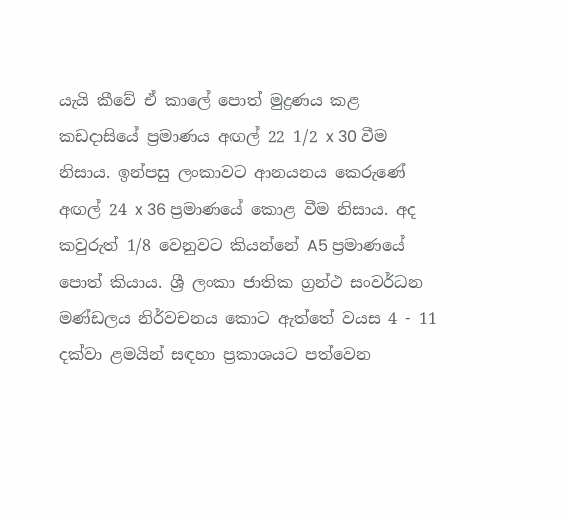යැයි කීවේ ඒ කාලේ පොත් මුද්‍රණය කළ කඩදාසියේ ප්‍රමාණය අඟල් 22 1/2 x 30 වීම නිසාය. ඉන්පසු ලංකාවට ආනයනය කෙරුණේ අඟල් 24 x 36 ප්‍රමාණයේ කොළ වීම නිසාය. අද කවුරුත් 1/8 වෙනුවට කියන්නේ A5 ප්‍රමාණයේ පොත් කියාය. ශ්‍රී ලංකා ජාතික ග්‍රන්ථ සංවර්ධන මණ්ඩලය නිර්වචනය කොට ඇත්තේ වයස 4 - 11 දක්වා ළමයින් සඳහා ප්‍රකාශයට පත්වෙන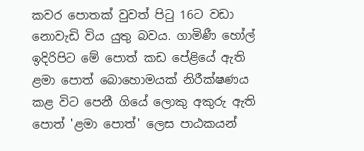කවර පොතක් වුවත් පිටු 16ට වඩා නොවැඩි විය යුතු බවය. ගාමිණී හෝල් ඉදිරිපිට මේ පොත් කඩ පේළියේ ඇති ළමා පොත් බොහොමයක් නිරීක්ෂණය කළ විට පෙනී ගියේ ලොකු අකුරු ඇති පොත් 'ළමා පොත්' ලෙස පාඨකයන්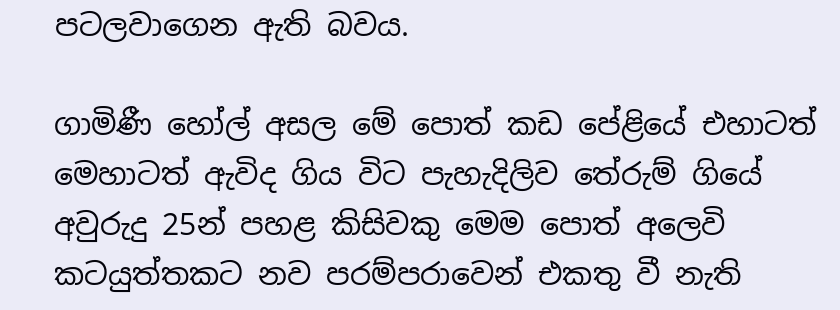පටලවාගෙන ඇති බවය.

ගාමිණී හෝල් අසල මේ පොත් කඩ පේළියේ එහාටත් මෙහාටත් ඇවිද ගිය විට පැහැදිලිව තේරුම් ගියේ අවුරුදු 25න් පහළ කිසිවකු මෙම පොත් අලෙවි කටයුත්තකට නව පරම්පරාවෙන් එකතු වී නැති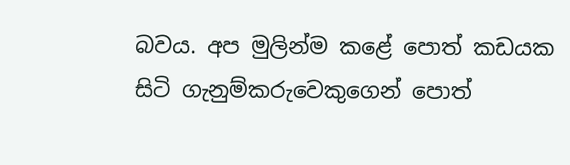බවය. අප මුලින්ම කළේ පොත් කඩයක සිටි ගැනුම්කරුවෙකුගෙන් පොත්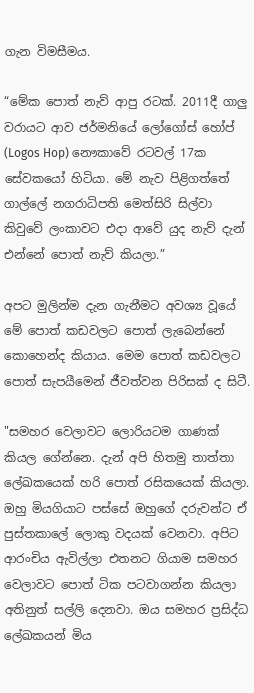ගැන විමසීමය.

“මේක පොත් නැව් ආපු රටක්. 2011දී ගාලු වරායට ආව ජර්මනියේ ලෝගෝස් හෝප් (Logos Hop) නෞකාවේ රටවල් 17ක සේවකයෝ හිටියා. මේ නැව පිළිගත්තේ ගාල්ලේ නගරාධිපති මෙත්සිරි සිල්වා කිවුවේ ලංකාවට එදා ආවේ යුද නැව් දැන් එන්නේ පොත් නැව් කියලා.”

අපට මුලින්ම දැන ගැනීමට අවශ්‍ය වූයේ මේ පොත් කඩවලට පොත් ලැබෙන්නේ කොහෙන්ද කියාය. මෙම පොත් කඩවලට පොත් සැපයීමෙන් ජීවත්වන පිරිසක් ද සිටී.

"සමහර වෙලාවට ලොරියටම ගාණක් කියල ගේන්නෙ. දැන් අපි හිතමු තාත්තා ලේඛකයෙක් හරි පොත් රසිකයෙක් කියලා. ඔහු මියගියාට පස්සේ ඔහුගේ දරුවන්ට ඒ පුස්තකාලේ ලොකු වදයක් වෙනවා. අපිට ආරංචිය ඇවිල්ලා එතනට ගියාම සමහර වෙලාවට පොත් ටික පටවාගන්න කියලා අතිනුත් සල්ලි දෙනවා. ඔය සමහර ප්‍රසිද්ධ ලේඛකයන් මිය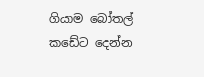ගියාම බෝතල් කඩේට දෙන්න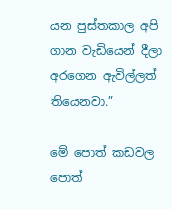යන පුස්තකාල අපි ගාන වැඩියෙන් දීලා අරගෙන ඇවිල්ලත් තියෙනවා.”

මේ පොත් කඩවල පොත්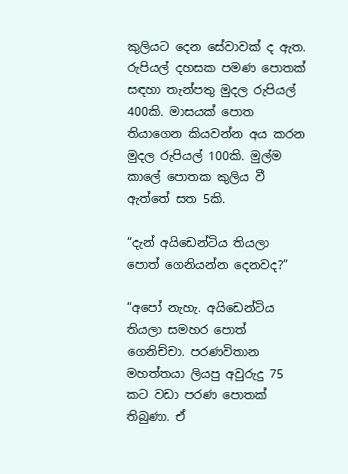කුලියට දෙන සේවාවක් ද ඇත. රුපියල් දහසක පමණ පොතක් සඳහා තැන්පතු මුදල රුපියල් 400කි. මාසයක් පොත තියාගෙන කියවන්න අය කරන මුදල රුපියල් 100කි. මුල්ම කාලේ පොතක කුලිය වී ඇත්තේ සත 5කි.

“දැන් අයිඩෙන්ටිය තියලා පොත් ගෙනියන්න දෙනවද?”

“අපෝ නැහැ. අයිඩෙන්ටිය තියලා සමහර පොත් ගෙනිච්චා. පරණවිතාන මහත්තයා ලියපු අවුරුදු 75 කට වඩා පරණ පොතක් තිබුණා. ඒ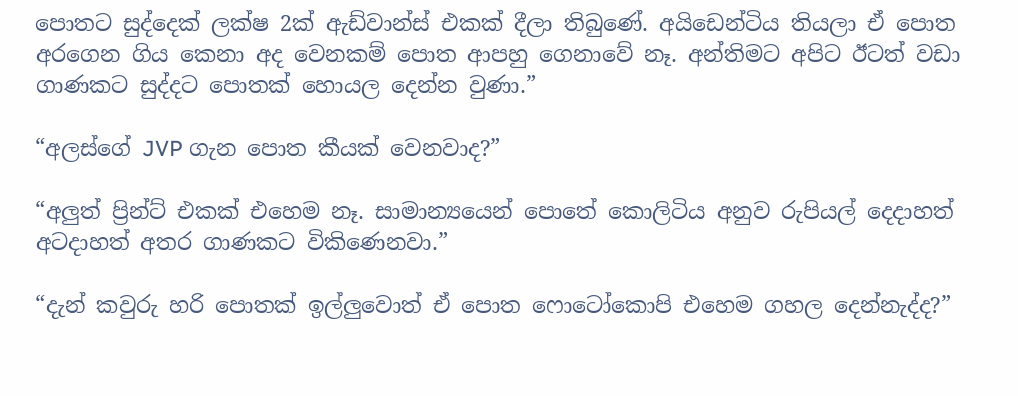පොතට සුද්දෙක් ලක්ෂ 2ක් ඇඩ්වාන්ස් එකක් දීලා තිබුණේ. අයිඩෙන්ටිය තියලා ඒ පොත අරගෙන ගිය කෙනා අද වෙනකම් පොත ආපහු ගෙනාවේ නෑ. අන්තිමට අපිට ඊටත් වඩා ගාණකට සුද්දට පොතක් හොයල දෙන්න වුණා.”

“අලස්ගේ JVP ගැන පොත කීයක් වෙනවාද?”

“අලුත් ප්‍රින්ට් එකක් එහෙම නෑ. සාමාන්‍යයෙන් පොතේ කොලිටිය අනුව රුපියල් දෙදාහත් අටදාහත් අතර ගාණකට විකිණෙනවා.”

“දැන් කවුරු හරි පොතක් ඉල්ලුවොත් ඒ පොත ෆොටෝකොපි එහෙම ගහල දෙන්නැද්ද?”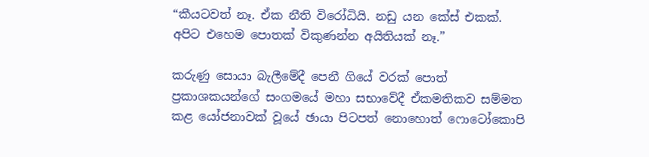“කීයටවත් නෑ. ඒක නීති විරෝධියි. නඩු යන කේස් එකක්. අපිට එහෙම පොතක් විකුණන්න අයිතියක් නෑ.”

කරුණු සොයා බැලීමේදී පෙනී ගියේ වරක් පොත් ප්‍රකාශකයන්ගේ සංගමයේ මහා සභාවේදී ඒකමතිකව සම්මත කළ යෝජනාවක් වූයේ ඡායා පිටපත් නොහොත් ෆොටෝකොපි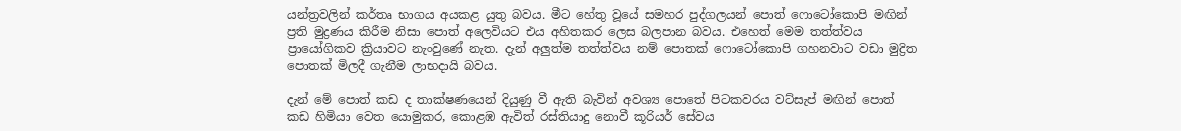යන්ත්‍රවලින් කර්තෘ භාගය අයකළ යුතු බවය. මීට හේතු වූයේ සමහර පුද්ගලයන් පොත් ෆොටෝකොපි මඟින් ප්‍රති මුද්‍රණය කිරීම නිසා පොත් අලෙවියට එය අහිතකර ලෙස බලපාන බවය. එහෙත් මෙම තත්ත්වය ප්‍රායෝගිකව ක්‍රියාවට නැංවුණේ නැත. දැන් අලුත්ම තත්ත්වය නම් පොතක් ෆොටෝකොපි ගහනවාට වඩා මුද්‍රිත පොතක් මිලදී ගැනීම ලාභදායි බවය.

දැන් මේ පොත් කඩ ද තාක්ෂණයෙන් දියුණු වී ඇති බැවින් අවශ්‍ය පොතේ පිටකවරය වට්සැප් මඟින් පොත් කඩ හිමියා වෙත යොමුකර, කොළඹ ඇවිත් රස්තියාදු නොවී කූරියර් සේවය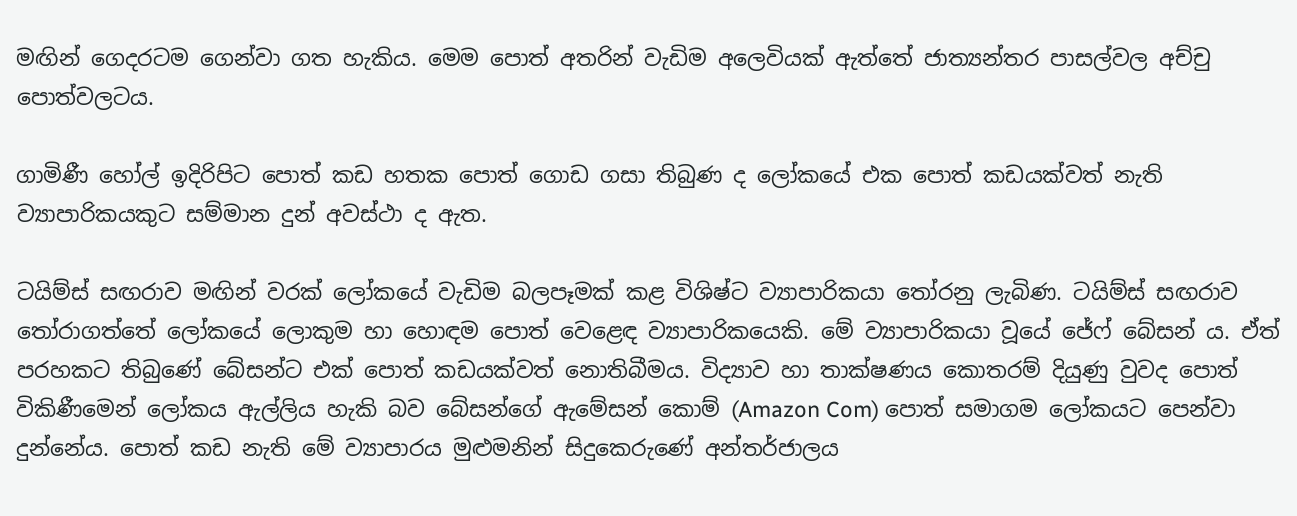මඟින් ගෙදරටම ගෙන්වා ගත හැකිය. මෙම පොත් අතරින් වැඩිම අලෙවියක් ඇත්තේ ජාත්‍යන්තර පාසල්වල අච්චු පොත්වලටය.

ගාමිණී හෝල් ඉදිරිපිට පොත් කඩ හතක පොත් ගොඩ ගසා තිබුණ ද ලෝකයේ එක පොත් කඩයක්වත් නැති ව්‍යාපාරිකයකුට සම්මාන දුන් අවස්ථා ද ඇත.

ටයිම්ස් සඟරාව මඟින් වරක් ලෝකයේ වැඩිම බලපෑමක් කළ විශිෂ්ට ව්‍යාපාරිකයා තෝරනු ලැබිණ. ටයිම්ස් සඟරාව තෝරාගත්තේ ලෝකයේ ලොකුම හා හොඳම පොත් වෙළෙඳ ව්‍යාපාරිකයෙකි. මේ ව්‍යාපාරිකයා වූයේ ජේෆ් බේසන් ය. ඒත් පරහකට තිබුණේ බේසන්ට එක් පොත් කඩයක්වත් නොතිබීමය. විද්‍යාව හා තාක්ෂණය කොතරම් දියුණු වුවද පොත් විකිණීමෙන් ලෝකය ඇල්ලිය හැකි බව බේසන්ගේ ඇමේසන් කොම් (Amazon Com) පොත් සමාගම ලෝකයට පෙන්වා දුන්නේය. පොත් කඩ නැති මේ ව්‍යාපාරය මුළුමනින් සිදුකෙරුණේ අන්තර්ජාලය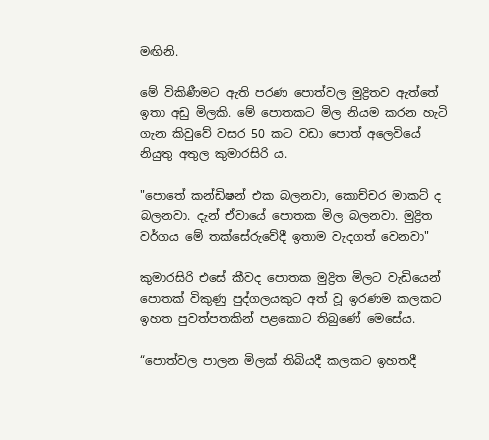මඟිනි.

මේ විකිණීමට ඇති පරණ පොත්වල මුද්‍රිතව ඇත්තේ ඉතා අඩු මිලකි. මේ පොතකට මිල නියම කරන හැටි ගැන කිවුවේ වසර 50 කට වඩා පොත් අලෙවියේ නියුතු අතුල කුමාරසිරි ය.

"පොතේ කන්ඩිෂන් එක බලනවා, කොච්චර මාකට් ද බලනවා. දැන් ඒවායේ පොතක මිල බලනවා. මුද්‍රිත වර්ගය මේ තක්සේරුවේදී ඉතාම වැදගත් වෙනවා"

කුමාරසිරි එසේ කීවද පොතක මුද්‍රිත මිලට වැඩියෙන් පොතක් විකුණු පුද්ගලයකුට අත් වූ ඉරණම කලකට ඉහත පුවත්පතකින් පළකොට තිබුණේ මෙසේය.

“පොත්වල පාලන මිලක් තිබියදී කලකට ඉහතදී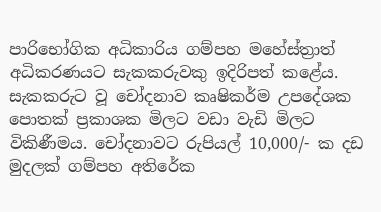පාරිභෝගික අධිකාරිය ගම්පහ මහේස්ත්‍රාත් අධිකරණයට සැකකරුවකු ඉදිරිපත් කළේය. සැකකරුට වූ චෝදනාව කෘෂිකර්ම උපදේශක පොතක් ප්‍රකාශක මිලට වඩා වැඩි මිලට විකිණීමය. චෝදනාවට රුපියල් 10,000/- ක දඩ මුදලක් ගම්පහ අතිරේක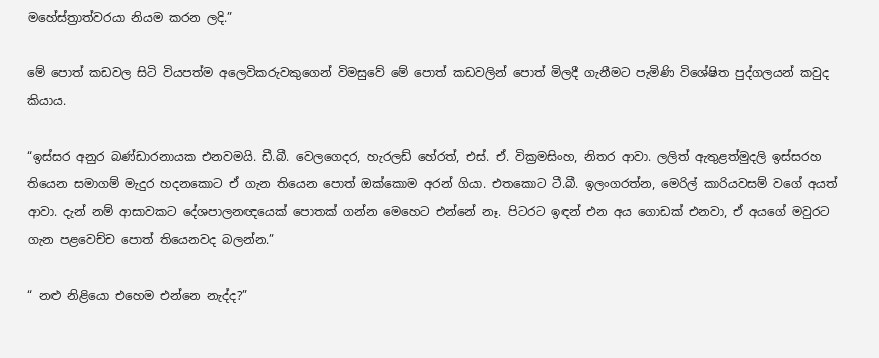මහේස්ත්‍රාත්වරයා නියම කරන ලදි.”

මේ පොත් කඩවල සිටි වියපත්ම අලෙවිකරුවකුගෙන් විමසුවේ මේ පොත් කඩවලින් පොත් මිලදී ගැනීමට පැමිණි විශේෂිත පුද්ගලයන් කවුද කියාය.

“ඉස්සර අනුර බණ්ඩාරනායක එනවමයි. ඩී.බී. වෙලගෙදර, හැරලඩ් හේරත්, එස්. ඒ. වික්‍රමසිංහ, නිතර ආවා. ලලිත් ඇතුළත්මුදලි ඉස්සරහ තියෙන සමාගම් මැදුර හදනකොට ඒ ගැන තියෙන පොත් ඔක්කොම අරන් ගියා. එතකොට ටී.බී. ඉලංගරත්න, මෙරිල් කාරියවසම් වගේ අයත් ආවා. දැන් නම් ආසාවකට දේශපාලනඥයෙක් පොතක් ගන්න මෙහෙට එන්නේ නෑ. පිටරට ඉඳන් එන අය ගොඩක් එනවා, ඒ අයගේ මවුරට ගැන පළවෙච්ච පොත් තියෙනවද බලන්න.”

“ නළු නිළියො එහෙම එන්නෙ නැද්ද?”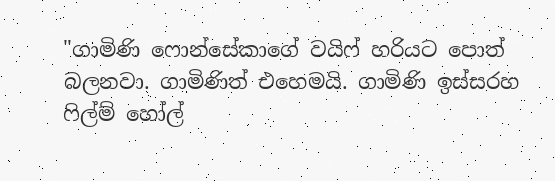"ගාමිණි ෆොන්සේකාගේ වයිෆ් හරියට පොත් බලනවා. ගාමිණිත් එහෙමයි. ගාමිණි ඉස්සරහ ෆිල්ම් හෝල්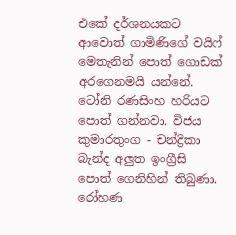එකේ දර්ශනයකට ආවොත් ගාමිණිගේ වයිෆ් මෙතැනින් පොත් ගොඩක් අරගෙනමයි යන්නේ. ටෝනි රණසිංහ හරියට පොත් ගන්නවා. විජය කුමාරතුංග - චන්ද්‍රිකා බැන්ද අලුත ඉංග්‍රීසි පොත් ගෙනිහින් තිබුණා. රෝහණ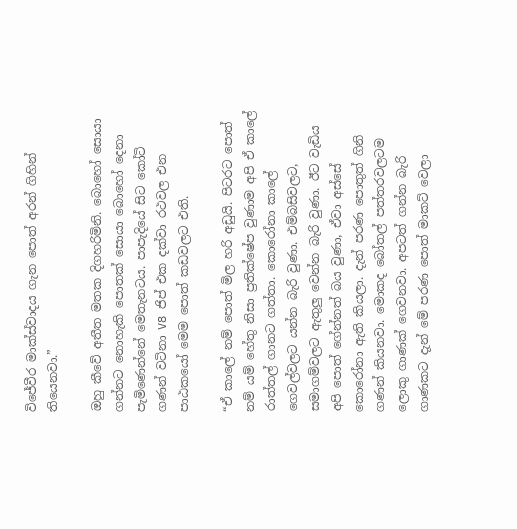විජේවීර මාක්ස්වාදය ගැන පොත් අරන් ගිහින් තියෙනවා.”

ඔහු කීවේ අතීත මතක දිගහරිමිනි. බොහෝ සොයා ගන්නට නොහැකි පොතක් සොයා බොහෝ දෙනා පැමිණෙන්නේ මෙතැනටය. පාපැදියේ සිට කෝටි ගණන් වටිනා V8 ජිප් එක දක්වා රථවල එන පාඨකයෝ මෙම පොත් කඩවලට එති.

“ඒ කාලේ නම් පොත් මිල හරි අඩුයි. පිටරට පොත් නම් යම් හේතු නිසා ප්‍රතික්ෂේප වුණාම අපි ඒ කාලේ රාත්තල් ගානට ගත්තා. කොරෝනා කාලේ ගෙවල්වලට යන්න බැරි වුණා. එම්බසිවලට, සමාගම්වලට ඇතුලු වෙන්න බැරි වුණා. ඊට වැඩිය අපි පොත් ගේන්නත් බය වුණා, ඒවා අස්සේ කොරෝනා ඇති කියලා. දැන් පරණ පොතුත් ගිනි ගණන් කියනවා. මොකද බෝතල් පත්තරවලටම ලොකු ගාණක් ගෙවනවා. අපටත් ගන්න බැරි ගාණකට දැන් මේ පරණ පොත් මාකට් වෙලා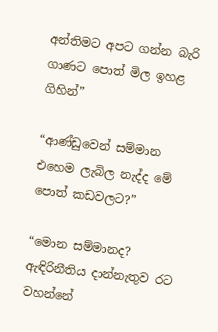අන්තිමට අපට ගන්න බැරි ගාණට පොත් මිල ඉහළ ගිහින්”

“ආණ්ඩුවෙන් සම්මාන එහෙම ලැබිල නැද්ද මේ පොත් කඩවලට?”

“මොන සම්මානද? ඇඳිරිනීතිය දාන්නැතුව රට වහන්නේ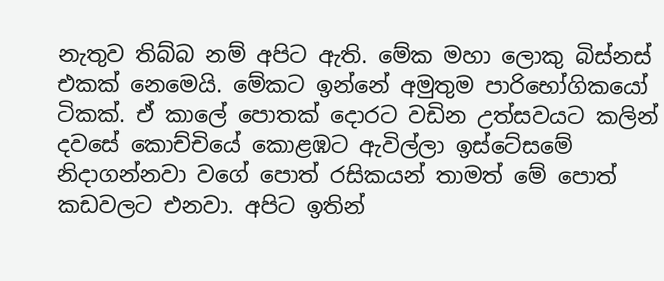නැතුව තිබ්බ නම් අපිට ඇති. මේක මහා ලොකු බිස්නස් එකක් නෙමෙයි. මේකට ඉන්නේ අමුතුම පාරිභෝගිකයෝ ටිකක්. ඒ කාලේ පොතක් දොරට වඩින උත්සවයට කලින් දවසේ කොච්චියේ කොළඹට ඇවිල්ලා ඉස්ටේසමේ නිදාගන්නවා වගේ පොත් රසිකයන් තාමත් මේ පොත් කඩවලට එනවා. අපිට ඉතින්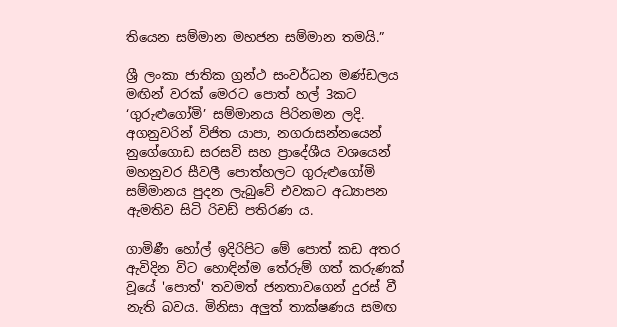තියෙන සම්මාන මහජන සම්මාන තමයි.”

ශ්‍රී ලංකා ජාතික ග්‍රන්ථ සංවර්ධන මණ්ඩලය මඟින් වරක් මෙරට පොත් හල් 3කට ‘ගුරුළුගෝමි’ සම්මානය පිරිනමන ලදි. අගනුවරින් විජිත යාපා, නගරාසන්නයෙන් නුගේගොඩ සරසවි සහ ප්‍රාදේශීය වශයෙන් මහනුවර සීවලී පොත්හලට ගුරුළුගෝමි සම්මානය පුදන ලැබුවේ එවකට අධ්‍යාපන ඇමතිව සිටි රිචඩ් පතිරණ ය.

ගාමිණී හෝල් ඉදිරිපිට මේ පොත් කඩ අතර ඇවිදින විට හොඳින්ම තේරුම් ගත් කරුණක් වූයේ 'පොත්' තවමත් ජනතාවගෙන් දුරස් වී නැති බවය. මිනිසා අලුත් තාක්ෂණය සමඟ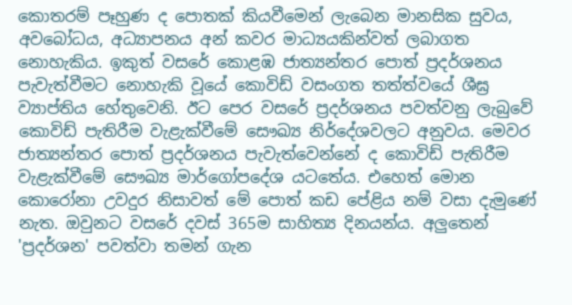කොතරම් පෑහුණ ද පොතක් කියවීමෙන් ලැබෙන මානසික සුවය, අවබෝධය, අධ්‍යාපනය අන් කවර මාධ්‍යයකින්වත් ලබාගත නොහැකිය. ඉකුත් වසරේ කොළඹ ජාත්‍යන්තර පොත් ප්‍රදර්ශනය පැවැත්වීමට නොහැකි වූයේ කොවිඩ් වසංගත තත්ත්වයේ ශීඝ්‍ර ව්‍යාප්තිය හේතුවෙනි. ඊට පෙර වසරේ ප්‍රදර්ශනය පවත්වනු ලැබුවේ කොවිඩ් පැතිරීම වැළැක්වීමේ සෞඛ්‍ය නිර්දේශවලට අනුවය. මෙවර ජාත්‍යන්තර පොත් ප්‍රදර්ශනය පැවැත්වෙන්නේ ද කොවිඩ් පැතිරීම වැළැක්වීමේ සෞඛ්‍ය මාර්ගෝපදේශ යටතේය. එහෙත් මොන කොරෝනා උවදුර නිසාවත් මේ පොත් කඩ පේළිය නම් වසා දැමුණේ නැත. ඔවුනට වසරේ දවස් 365ම සාහිත්‍ය දිනයන්ය. අලුතෙන් 'ප්‍රදර්ශන' පවත්වා තමන් ගැන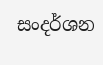සංදර්ශන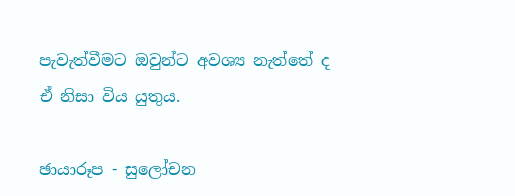පැවැත්වීමට ඔවුන්ට අවශ්‍ය නැත්තේ ද ඒ නිසා විය යුතුය.

ඡායාරූප - සුලෝචන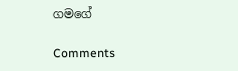ගමගේ

Comments